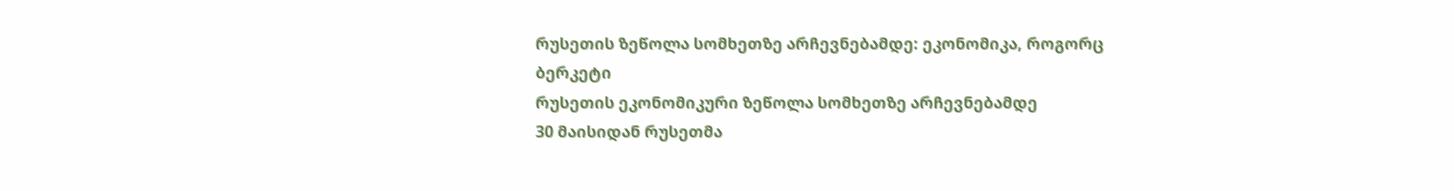რუსეთის ზეწოლა სომხეთზე არჩევნებამდე: ეკონომიკა, როგორც ბერკეტი
რუსეთის ეკონომიკური ზეწოლა სომხეთზე არჩევნებამდე
30 მაისიდან რუსეთმა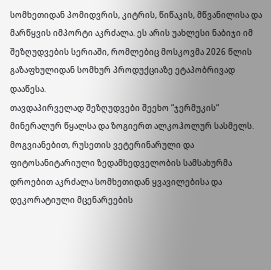სომხეთიდან პომიდვრის, კიტრის, წიწაკის, მწვანილისა და მარწყვის იმპორტი აკრძალა. ეს არის უახლესი ნაბიჯი იმ შეზღუდვების სერიაში, რომლებიც მოსკოვმა 2026 წლის გაზაფხულიდან სომხურ პროდუქციაზე ეტაპობრივად დააწესა.
თავდაპირველად შეზღუდვები შეეხო “ჯერმუკის“ მინერალურ წყალსა და ზოგიერთ ალკოჰოლურ სასმელს. მოგვიანებით, რუსეთის ვეტერინარული და ფიტოსანიტარიული ზედამხედველობის სამსახურმა დროებით აკრძალა სომხეთიდან ყვავილებისა და დეკორატიული მცენარეების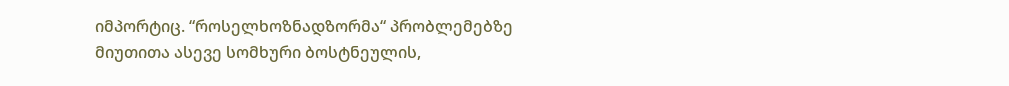იმპორტიც. “როსელხოზნადზორმა“ პრობლემებზე მიუთითა ასევე სომხური ბოსტნეულის,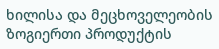ხილისა და მეცხოველეობის ზოგიერთი პროდუქტის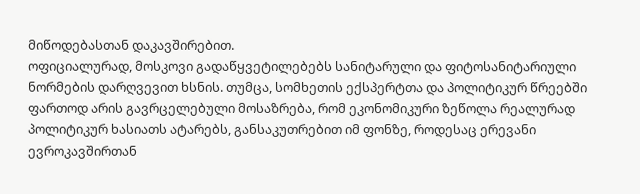მიწოდებასთან დაკავშირებით.
ოფიციალურად, მოსკოვი გადაწყვეტილებებს სანიტარული და ფიტოსანიტარიული ნორმების დარღვევით ხსნის. თუმცა, სომხეთის ექსპერტთა და პოლიტიკურ წრეებში ფართოდ არის გავრცელებული მოსაზრება, რომ ეკონომიკური ზეწოლა რეალურად პოლიტიკურ ხასიათს ატარებს, განსაკუთრებით იმ ფონზე, როდესაც ერევანი ევროკავშირთან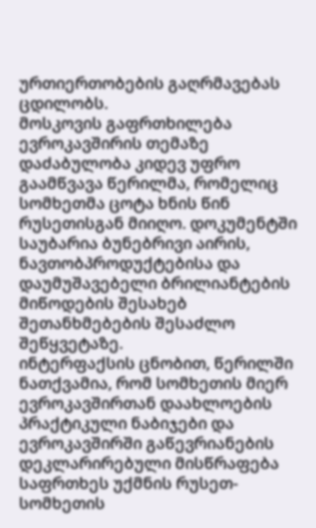ურთიერთობების გაღრმავებას ცდილობს.
მოსკოვის გაფრთხილება ევროკავშირის თემაზე
დაძაბულობა კიდევ უფრო გაამწვავა წერილმა, რომელიც სომხეთმა ცოტა ხნის წინ რუსეთისგან მიიღო. დოკუმენტში საუბარია ბუნებრივი აირის, ნავთობპროდუქტებისა და დაუმუშავებელი ბრილიანტების მიწოდების შესახებ შეთანხმებების შესაძლო შეწყვეტაზე.
ინტერფაქსის ცნობით, წერილში ნათქვამია, რომ სომხეთის მიერ ევროკავშირთან დაახლოების პრაქტიკული ნაბიჯები და ევროკავშირში გაწევრიანების დეკლარირებული მისწრაფება საფრთხეს უქმნის რუსეთ-სომხეთის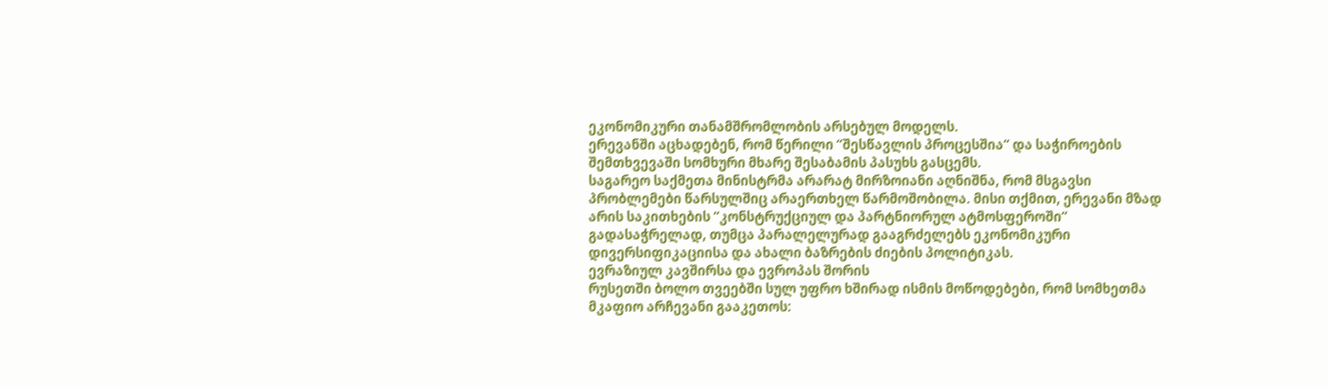ეკონომიკური თანამშრომლობის არსებულ მოდელს.
ერევანში აცხადებენ, რომ წერილი “შესწავლის პროცესშია“ და საჭიროების შემთხვევაში სომხური მხარე შესაბამის პასუხს გასცემს.
საგარეო საქმეთა მინისტრმა არარატ მირზოიანი აღნიშნა, რომ მსგავსი პრობლემები წარსულშიც არაერთხელ წარმოშობილა. მისი თქმით, ერევანი მზად არის საკითხების “კონსტრუქციულ და პარტნიორულ ატმოსფეროში“ გადასაჭრელად, თუმცა პარალელურად გააგრძელებს ეკონომიკური დივერსიფიკაციისა და ახალი ბაზრების ძიების პოლიტიკას.
ევრაზიულ კავშირსა და ევროპას შორის
რუსეთში ბოლო თვეებში სულ უფრო ხშირად ისმის მოწოდებები, რომ სომხეთმა მკაფიო არჩევანი გააკეთოს: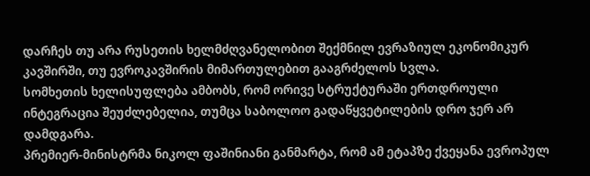დარჩეს თუ არა რუსეთის ხელმძღვანელობით შექმნილ ევრაზიულ ეკონომიკურ კავშირში, თუ ევროკავშირის მიმართულებით გააგრძელოს სვლა.
სომხეთის ხელისუფლება ამბობს, რომ ორივე სტრუქტურაში ერთდროული ინტეგრაცია შეუძლებელია, თუმცა საბოლოო გადაწყვეტილების დრო ჯერ არ დამდგარა.
პრემიერ-მინისტრმა ნიკოლ ფაშინიანი განმარტა, რომ ამ ეტაპზე ქვეყანა ევროპულ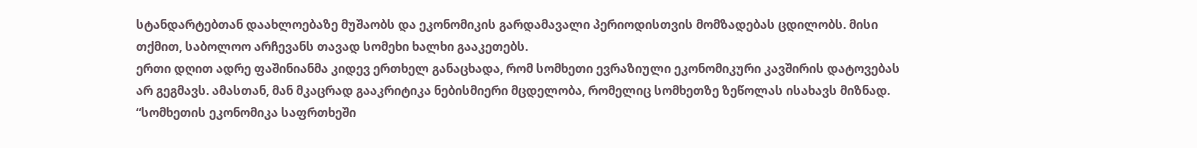სტანდარტებთან დაახლოებაზე მუშაობს და ეკონომიკის გარდამავალი პერიოდისთვის მომზადებას ცდილობს. მისი თქმით, საბოლოო არჩევანს თავად სომეხი ხალხი გააკეთებს.
ერთი დღით ადრე ფაშინიანმა კიდევ ერთხელ განაცხადა, რომ სომხეთი ევრაზიული ეკონომიკური კავშირის დატოვებას არ გეგმავს. ამასთან, მან მკაცრად გააკრიტიკა ნებისმიერი მცდელობა, რომელიც სომხეთზე ზეწოლას ისახავს მიზნად.
“სომხეთის ეკონომიკა საფრთხეში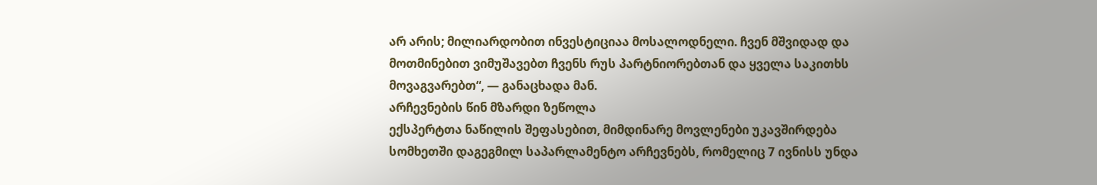არ არის; მილიარდობით ინვესტიციაა მოსალოდნელი. ჩვენ მშვიდად და მოთმინებით ვიმუშავებთ ჩვენს რუს პარტნიორებთან და ყველა საკითხს მოვაგვარებთ“, — განაცხადა მან.
არჩევნების წინ მზარდი ზეწოლა
ექსპერტთა ნაწილის შეფასებით, მიმდინარე მოვლენები უკავშირდება სომხეთში დაგეგმილ საპარლამენტო არჩევნებს, რომელიც 7 ივნისს უნდა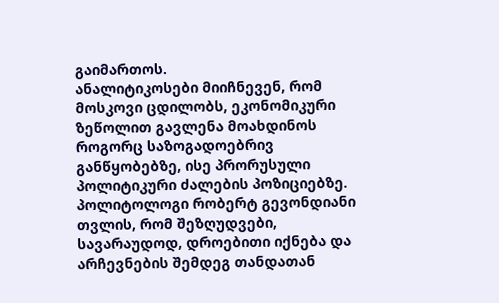გაიმართოს.
ანალიტიკოსები მიიჩნევენ, რომ მოსკოვი ცდილობს, ეკონომიკური ზეწოლით გავლენა მოახდინოს როგორც საზოგადოებრივ განწყობებზე, ისე პრორუსული პოლიტიკური ძალების პოზიციებზე.
პოლიტოლოგი რობერტ გევონდიანი თვლის, რომ შეზღუდვები, სავარაუდოდ, დროებითი იქნება და არჩევნების შემდეგ თანდათან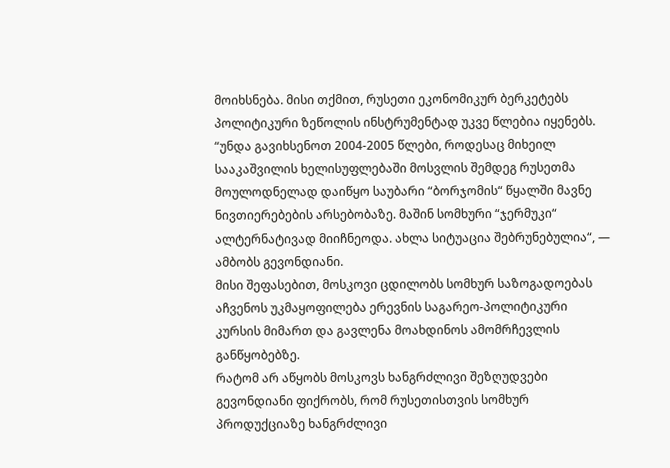მოიხსნება. მისი თქმით, რუსეთი ეკონომიკურ ბერკეტებს პოლიტიკური ზეწოლის ინსტრუმენტად უკვე წლებია იყენებს.
“უნდა გავიხსენოთ 2004-2005 წლები, როდესაც მიხეილ სააკაშვილის ხელისუფლებაში მოსვლის შემდეგ რუსეთმა მოულოდნელად დაიწყო საუბარი “ბორჯომის“ წყალში მავნე ნივთიერებების არსებობაზე. მაშინ სომხური “ჯერმუკი“ ალტერნატივად მიიჩნეოდა. ახლა სიტუაცია შებრუნებულია“, — ამბობს გევონდიანი.
მისი შეფასებით, მოსკოვი ცდილობს სომხურ საზოგადოებას აჩვენოს უკმაყოფილება ერევნის საგარეო-პოლიტიკური კურსის მიმართ და გავლენა მოახდინოს ამომრჩევლის განწყობებზე.
რატომ არ აწყობს მოსკოვს ხანგრძლივი შეზღუდვები
გევონდიანი ფიქრობს, რომ რუსეთისთვის სომხურ პროდუქციაზე ხანგრძლივი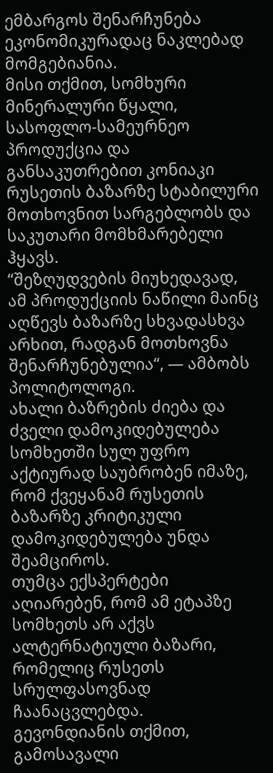ემბარგოს შენარჩუნება ეკონომიკურადაც ნაკლებად მომგებიანია.
მისი თქმით, სომხური მინერალური წყალი, სასოფლო-სამეურნეო პროდუქცია და განსაკუთრებით კონიაკი რუსეთის ბაზარზე სტაბილური მოთხოვნით სარგებლობს და საკუთარი მომხმარებელი ჰყავს.
“შეზღუდვების მიუხედავად, ამ პროდუქციის ნაწილი მაინც აღწევს ბაზარზე სხვადასხვა არხით, რადგან მოთხოვნა შენარჩუნებულია“, — ამბობს პოლიტოლოგი.
ახალი ბაზრების ძიება და ძველი დამოკიდებულება
სომხეთში სულ უფრო აქტიურად საუბრობენ იმაზე, რომ ქვეყანამ რუსეთის ბაზარზე კრიტიკული დამოკიდებულება უნდა შეამციროს.
თუმცა ექსპერტები აღიარებენ, რომ ამ ეტაპზე სომხეთს არ აქვს ალტერნატიული ბაზარი, რომელიც რუსეთს სრულფასოვნად ჩაანაცვლებდა.
გევონდიანის თქმით, გამოსავალი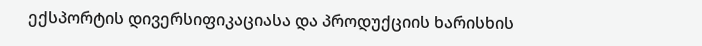ექსპორტის დივერსიფიკაციასა და პროდუქციის ხარისხის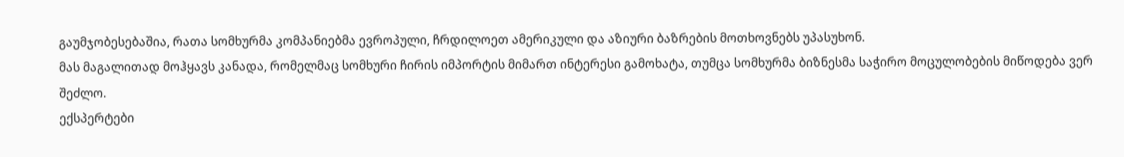გაუმჯობესებაშია, რათა სომხურმა კომპანიებმა ევროპული, ჩრდილოეთ ამერიკული და აზიური ბაზრების მოთხოვნებს უპასუხონ.
მას მაგალითად მოჰყავს კანადა, რომელმაც სომხური ჩირის იმპორტის მიმართ ინტერესი გამოხატა, თუმცა სომხურმა ბიზნესმა საჭირო მოცულობების მიწოდება ვერ შეძლო.
ექსპერტები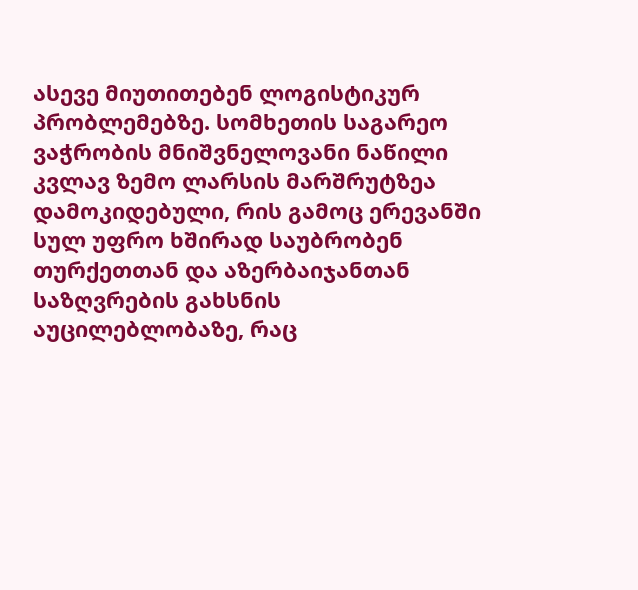ასევე მიუთითებენ ლოგისტიკურ პრობლემებზე. სომხეთის საგარეო ვაჭრობის მნიშვნელოვანი ნაწილი კვლავ ზემო ლარსის მარშრუტზეა დამოკიდებული, რის გამოც ერევანში სულ უფრო ხშირად საუბრობენ თურქეთთან და აზერბაიჯანთან საზღვრების გახსნის აუცილებლობაზე, რაც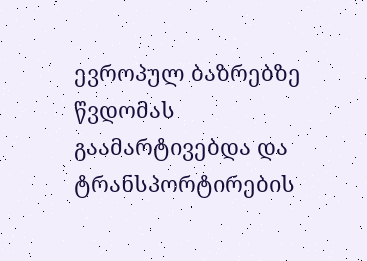ევროპულ ბაზრებზე წვდომას გაამარტივებდა და ტრანსპორტირების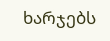ხარჯებს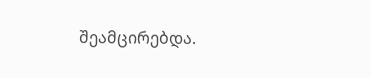შეამცირებდა.